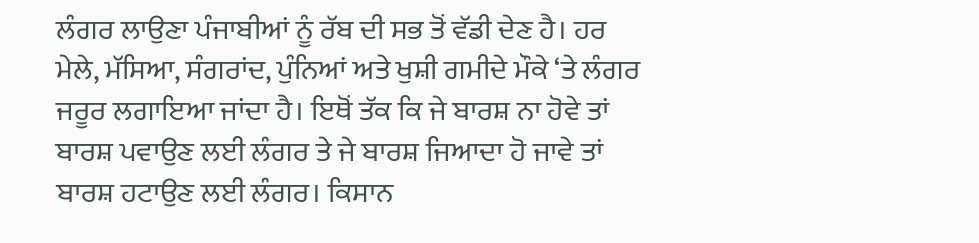ਲੰਗਰ ਲਾਉਣਾ ਪੰਜਾਬੀਆਂ ਨੂੰ ਰੱਬ ਦੀ ਸਭ ਤੋਂ ਵੱਡੀ ਦੇਣ ਹੈ। ਹਰ ਮੇਲੇ, ਮੱਸਿਆ, ਸੰਗਰਾਂਦ, ਪੁੰਨਿਆਂ ਅਤੇ ਖੁਸ਼ੀ ਗਮੀਦੇ ਮੌਕੇ ‘ਤੇ ਲੰਗਰ ਜਰੂਰ ਲਗਾਇਆ ਜਾਂਦਾ ਹੈ। ਇਥੋਂ ਤੱਕ ਕਿ ਜੇ ਬਾਰਸ਼ ਨਾ ਹੋਵੇ ਤਾਂ ਬਾਰਸ਼ ਪਵਾਉਣ ਲਈ ਲੰਗਰ ਤੇ ਜੇ ਬਾਰਸ਼ ਜਿਆਦਾ ਹੋ ਜਾਵੇ ਤਾਂ ਬਾਰਸ਼ ਹਟਾਉਣ ਲਈ ਲੰਗਰ। ਕਿਸਾਨ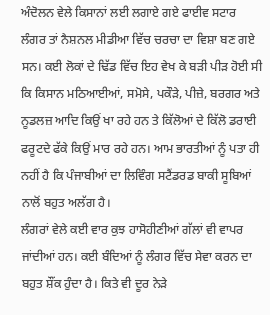ਅੰਦੋਲਨ ਵੇਲੇ ਕਿਸਾਨਾਂ ਲਈ ਲਗਾਏ ਗਏ ਫਾਈਵ ਸਟਾਰ ਲੰਗਰ ਤਾਂ ਨੈਸ਼ਨਲ ਮੀਡੀਆ ਵਿੱਚ ਚਰਚਾ ਦਾ ਵਿਸ਼ਾ ਬਣ ਗਏ ਸਨ। ਕਈ ਲੋਕਾਂ ਦੇ ਢਿੱਡ ਵਿੱਚ ਇਹ ਵੇਖ ਕੇ ਬੜੀ ਪੀੜ ਹੋਈ ਸੀ ਕਿ ਕਿਸਾਨ ਮਠਿਆਈਆਂ, ਸਮੋਸੇ, ਪਕੌੜੇ, ਪੀਜ਼ੇ, ਬਰਗਰ ਅਤੇ ਨੂਡਲਜ਼ ਆਦਿ ਕਿਉਂ ਖਾ ਰਹੇ ਹਨ ਤੇ ਕਿੱਲੋਆਂ ਦੇ ਕਿੱਲੋ ਡਰਾਈ ਫਰੂਟਦੇ ਫੱਕੇ ਕਿਉਂ ਮਾਰ ਰਹੇ ਹਨ। ਆਮ ਭਾਰਤੀਆਂ ਨੂੰ ਪਤਾ ਹੀ ਨਹੀਂ ਹੈ ਕਿ ਪੰਜਾਬੀਆਂ ਦਾ ਲਿਵਿੰਗ ਸਟੈਂਡਰਡ ਬਾਕੀ ਸੂਬਿਆਂ ਨਾਲੋਂ ਬਹੁਤ ਅਲੱਗ ਹੈ।
ਲੰਗਰਾਂ ਵੇਲੇ ਕਈ ਵਾਰ ਕੁਝ ਹਾਸੋਹੀਣੀਆਂ ਗੱਲਾਂ ਵੀ ਵਾਪਰ ਜਾਂਦੀਆਂ ਹਨ। ਕਈ ਬੰਦਿਆਂ ਨੂੰ ਲੰਗਰ ਵਿੱਚ ਸੇਵਾ ਕਰਨ ਦਾ ਬਹੁਤ ਸ਼ੌਂਕ ਹੁੰਦਾ ਹੈ। ਕਿਤੇ ਵੀ ਦੂਰ ਨੇੜੇ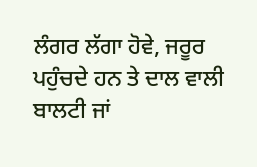ਲੰਗਰ ਲੱਗਾ ਹੋਵੇ, ਜਰੂਰ ਪਹੁੰਚਦੇ ਹਨ ਤੇ ਦਾਲ ਵਾਲੀ ਬਾਲਟੀ ਜਾਂ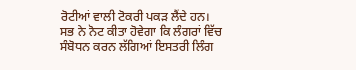ਰੋਟੀਆਂ ਵਾਲੀ ਟੋਕਰੀ ਪਕੜ ਲੈਂਦੇ ਹਨ। ਸਭ ਨੇ ਨੋਟ ਕੀਤਾ ਹੋਵੇਗਾ ਕਿ ਲੰਗਰਾਂ ਵਿੱਚ ਸੰਬੋਧਨ ਕਰਨ ਲੱਗਿਆਂ ਇਸਤਰੀ ਲਿੰਗ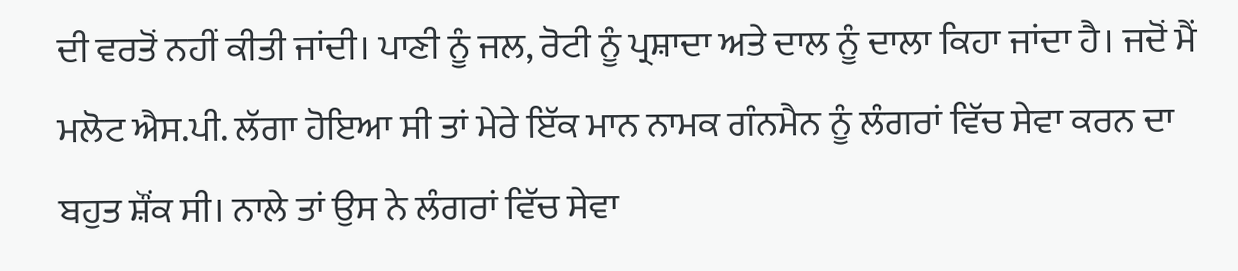ਦੀ ਵਰਤੋਂ ਨਹੀਂ ਕੀਤੀ ਜਾਂਦੀ। ਪਾਣੀ ਨੂੰ ਜਲ, ਰੋਟੀ ਨੂੰ ਪ੍ਰਸ਼ਾਦਾ ਅਤੇ ਦਾਲ ਨੂੰ ਦਾਲਾ ਕਿਹਾ ਜਾਂਦਾ ਹੈ। ਜਦੋਂ ਮੈਂ ਮਲੋਟ ਐਸ.ਪੀ. ਲੱਗਾ ਹੋਇਆ ਸੀ ਤਾਂ ਮੇਰੇ ਇੱਕ ਮਾਨ ਨਾਮਕ ਗੰਨਮੈਨ ਨੂੰ ਲੰਗਰਾਂ ਵਿੱਚ ਸੇਵਾ ਕਰਨ ਦਾ ਬਹੁਤ ਸ਼ੌਂਕ ਸੀ। ਨਾਲੇ ਤਾਂ ਉਸ ਨੇ ਲੰਗਰਾਂ ਵਿੱਚ ਸੇਵਾ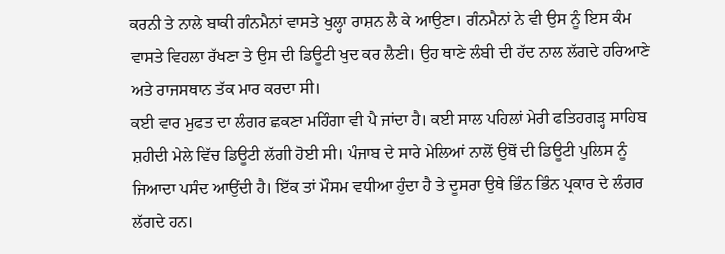ਕਰਨੀ ਤੇ ਨਾਲੇ ਬਾਕੀ ਗੰਨਮੈਨਾਂ ਵਾਸਤੇ ਖੁਲ੍ਹਾ ਰਾਸ਼ਨ ਲੈ ਕੇ ਆਉਣਾ। ਗੰਨਮੈਨਾਂ ਨੇ ਵੀ ਉਸ ਨੂੰ ਇਸ ਕੰਮ ਵਾਸਤੇ ਵਿਹਲਾ ਰੱਖਣਾ ਤੇ ਉਸ ਦੀ ਡਿਊਟੀ ਖੁਦ ਕਰ ਲੈਣੀ। ਉਹ ਥਾਣੇ ਲੰਬੀ ਦੀ ਹੱਦ ਨਾਲ ਲੱਗਦੇ ਹਰਿਆਣੇ ਅਤੇ ਰਾਜਸਥਾਨ ਤੱਕ ਮਾਰ ਕਰਦਾ ਸੀ।
ਕਈ ਵਾਰ ਮੁਫਤ ਦਾ ਲੰਗਰ ਛਕਣਾ ਮਹਿੰਗਾ ਵੀ ਪੈ ਜਾਂਦਾ ਹੈ। ਕਈ ਸਾਲ ਪਹਿਲਾਂ ਮੇਰੀ ਫਤਿਹਗੜ੍ਹ ਸਾਹਿਬ ਸ਼ਹੀਦੀ ਮੇਲੇ ਵਿੱਚ ਡਿਊਟੀ ਲੱਗੀ ਹੋਈ ਸੀ। ਪੰਜਾਬ ਦੇ ਸਾਰੇ ਮੇਲਿਆਂ ਨਾਲੋਂ ਉਥੋਂ ਦੀ ਡਿਊਟੀ ਪੁਲਿਸ ਨੂੰ ਜਿਆਦਾ ਪਸੰਦ ਆਉਂਦੀ ਹੈ। ਇੱਕ ਤਾਂ ਮੌਸਮ ਵਧੀਆ ਹੁੰਦਾ ਹੈ ਤੇ ਦੂਸਰਾ ਉਥੇ ਭਿੰਨ ਭਿੰਨ ਪ੍ਰਕਾਰ ਦੇ ਲੰਗਰ ਲੱਗਦੇ ਹਨ।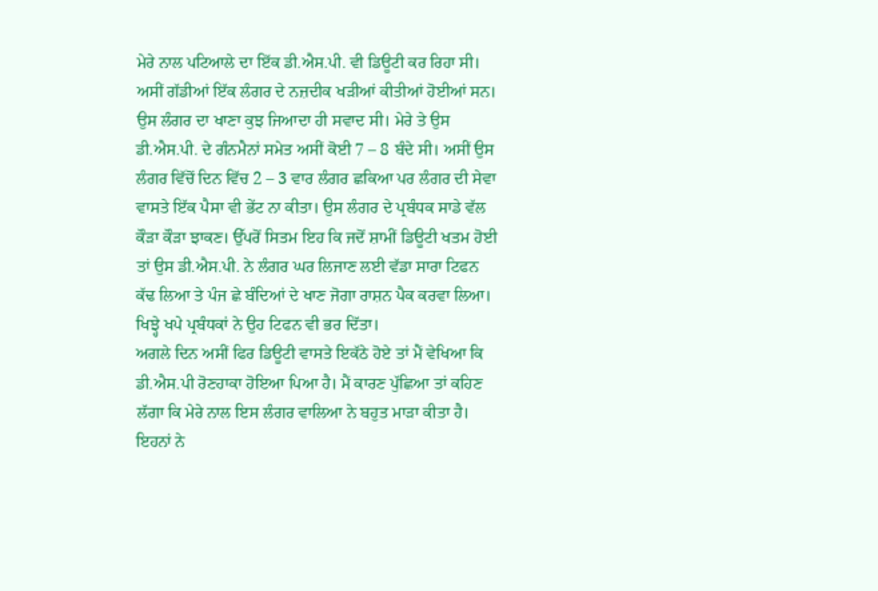ਮੇਰੇ ਨਾਲ ਪਟਿਆਲੇ ਦਾ ਇੱਕ ਡੀ.ਐਸ.ਪੀ. ਵੀ ਡਿਊਟੀ ਕਰ ਰਿਹਾ ਸੀ। ਅਸੀਂ ਗੱਡੀਆਂ ਇੱਕ ਲੰਗਰ ਦੇ ਨਜ਼ਦੀਕ ਖੜੀਆਂ ਕੀਤੀਆਂ ਹੋਈਆਂ ਸਨ। ਉਸ ਲੰਗਰ ਦਾ ਖਾਣਾ ਕੁਝ ਜਿਆਦਾ ਹੀ ਸਵਾਦ ਸੀ। ਮੇਰੇ ਤੇ ਉਸ ਡੀ.ਐਸ.ਪੀ. ਦੇ ਗੰਨਮੈਨਾਂ ਸਮੇਤ ਅਸੀਂ ਕੋਈ 7 – 8 ਬੰਦੇ ਸੀ। ਅਸੀਂ ਉਸ ਲੰਗਰ ਵਿੱਚੋਂ ਦਿਨ ਵਿੱਚ 2 – 3 ਵਾਰ ਲੰਗਰ ਛਕਿਆ ਪਰ ਲੰਗਰ ਦੀ ਸੇਵਾ ਵਾਸਤੇ ਇੱਕ ਪੈਸਾ ਵੀ ਭੇਂਟ ਨਾ ਕੀਤਾ। ਉਸ ਲੰਗਰ ਦੇ ਪ੍ਰਬੰਧਕ ਸਾਡੇ ਵੱਲ ਕੌੜਾ ਕੌੜਾ ਝਾਕਣ। ਉੱਪਰੋਂ ਸਿਤਮ ਇਹ ਕਿ ਜਦੋਂ ਸ਼ਾਮੀਂ ਡਿਊਟੀ ਖਤਮ ਹੋਈ ਤਾਂ ਉਸ ਡੀ.ਐਸ.ਪੀ. ਨੇ ਲੰਗਰ ਘਰ ਲਿਜਾਣ ਲਈ ਵੱਡਾ ਸਾਰਾ ਟਿਫਨ ਕੱਢ ਲਿਆ ਤੇ ਪੰਜ ਛੇ ਬੰਦਿਆਂ ਦੇ ਖਾਣ ਜੋਗਾ ਰਾਸ਼ਨ ਪੈਕ ਕਰਵਾ ਲਿਆ। ਖਿਝ੍ਹੇ ਖਪੇ ਪ੍ਰਬੰਧਕਾਂ ਨੇ ਉਹ ਟਿਫਨ ਵੀ ਭਰ ਦਿੱਤਾ।
ਅਗਲੇ ਦਿਨ ਅਸੀਂ ਫਿਰ ਡਿਊਟੀ ਵਾਸਤੇ ਇਕੱਠੇ ਹੋਏ ਤਾਂ ਮੈਂ ਵੇਖਿਆ ਕਿ ਡੀ.ਐਸ.ਪੀ ਰੋਣਹਾਕਾ ਹੋਇਆ ਪਿਆ ਹੈ। ਮੈਂ ਕਾਰਣ ਪੁੱਛਿਆ ਤਾਂ ਕਹਿਣ ਲੱਗਾ ਕਿ ਮੇਰੇ ਨਾਲ ਇਸ ਲੰਗਰ ਵਾਲਿਆ ਨੇ ਬਹੁਤ ਮਾੜਾ ਕੀਤਾ ਹੈ। ਇਹਨਾਂ ਨੇ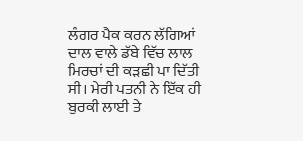ਲੰਗਰ ਪੈਕ ਕਰਨ ਲੱਗਿਆਂ ਦਾਲ ਵਾਲੇ ਡੱਬੇ ਵਿੱਚ ਲਾਲ ਮਿਰਚਾਂ ਦੀ ਕੜਛੀ ਪਾ ਦਿੱਤੀ ਸੀ। ਮੇਰੀ ਪਤਨੀ ਨੇ ਇੱਕ ਹੀ ਬੁਰਕੀ ਲਾਈ ਤੇ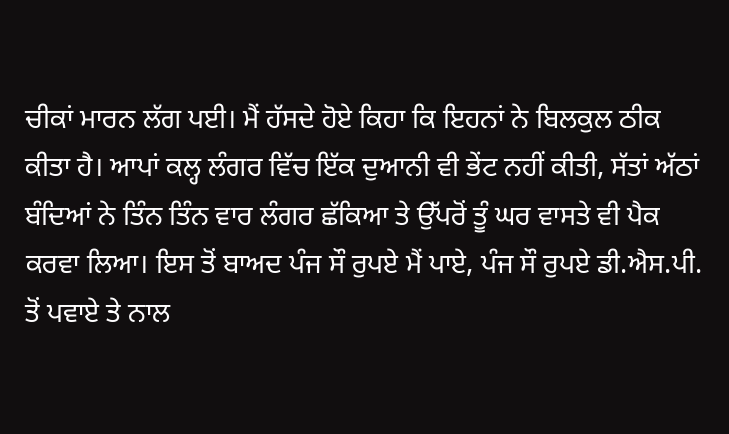ਚੀਕਾਂ ਮਾਰਨ ਲੱਗ ਪਈ। ਮੈਂ ਹੱਸਦੇ ਹੋਏ ਕਿਹਾ ਕਿ ਇਹਨਾਂ ਨੇ ਬਿਲਕੁਲ ਠੀਕ ਕੀਤਾ ਹੈ। ਆਪਾਂ ਕਲ੍ਹ ਲੰਗਰ ਵਿੱਚ ਇੱਕ ਦੁਆਨੀ ਵੀ ਭੇਂਟ ਨਹੀਂ ਕੀਤੀ, ਸੱਤਾਂ ਅੱਠਾਂ ਬੰਦਿਆਂ ਨੇ ਤਿੰਨ ਤਿੰਨ ਵਾਰ ਲੰਗਰ ਛੱਕਿਆ ਤੇ ਉੱਪਰੋਂ ਤੂੰ ਘਰ ਵਾਸਤੇ ਵੀ ਪੈਕ ਕਰਵਾ ਲਿਆ। ਇਸ ਤੋਂ ਬਾਅਦ ਪੰਜ ਸੌ ਰੁਪਏ ਮੈਂ ਪਾਏ, ਪੰਜ ਸੌ ਰੁਪਏ ਡੀ.ਐਸ.ਪੀ. ਤੋਂ ਪਵਾਏ ਤੇ ਨਾਲ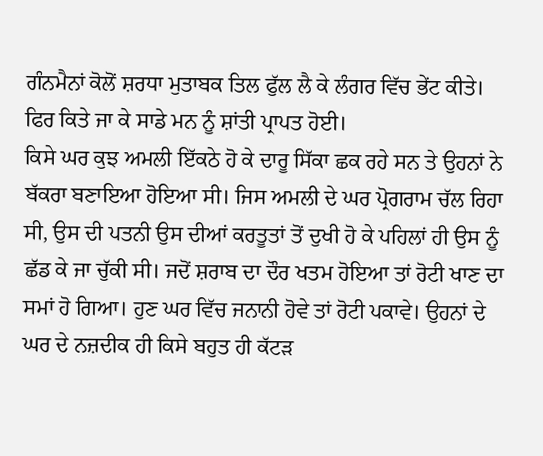ਗੰਨਮੈਨਾਂ ਕੋਲੋਂ ਸ਼ਰਧਾ ਮੁਤਾਬਕ ਤਿਲ ਫੁੱਲ ਲੈ ਕੇ ਲੰਗਰ ਵਿੱਚ ਭੇਂਟ ਕੀਤੇ। ਫਿਰ ਕਿਤੇ ਜਾ ਕੇ ਸਾਡੇ ਮਨ ਨੂੰ ਸ਼ਾਂਤੀ ਪ੍ਰਾਪਤ ਹੋਈ।
ਕਿਸੇ ਘਰ ਕੁਝ ਅਮਲੀ ਇੱਕਠੇ ਹੋ ਕੇ ਦਾਰੂ ਸਿੱਕਾ ਛਕ ਰਹੇ ਸਨ ਤੇ ਉਹਨਾਂ ਨੇ ਬੱਕਰਾ ਬਣਾਇਆ ਹੋਇਆ ਸੀ। ਜਿਸ ਅਮਲੀ ਦੇ ਘਰ ਪ੍ਰੋਗਰਾਮ ਚੱਲ ਰਿਹਾ ਸੀ, ਉਸ ਦੀ ਪਤਨੀ ਉਸ ਦੀਆਂ ਕਰਤੂਤਾਂ ਤੋਂ ਦੁਖੀ ਹੋ ਕੇ ਪਹਿਲਾਂ ਹੀ ਉਸ ਨੂੰ ਛੱਡ ਕੇ ਜਾ ਚੁੱਕੀ ਸੀ। ਜਦੋਂ ਸ਼ਰਾਬ ਦਾ ਦੌਰ ਖਤਮ ਹੋਇਆ ਤਾਂ ਰੋਟੀ ਖਾਣ ਦਾ ਸਮਾਂ ਹੋ ਗਿਆ। ਹੁਣ ਘਰ ਵਿੱਚ ਜਨਾਨੀ ਹੋਵੇ ਤਾਂ ਰੋਟੀ ਪਕਾਵੇ। ਉਹਨਾਂ ਦੇ ਘਰ ਦੇ ਨਜ਼ਦੀਕ ਹੀ ਕਿਸੇ ਬਹੁਤ ਹੀ ਕੱਟੜ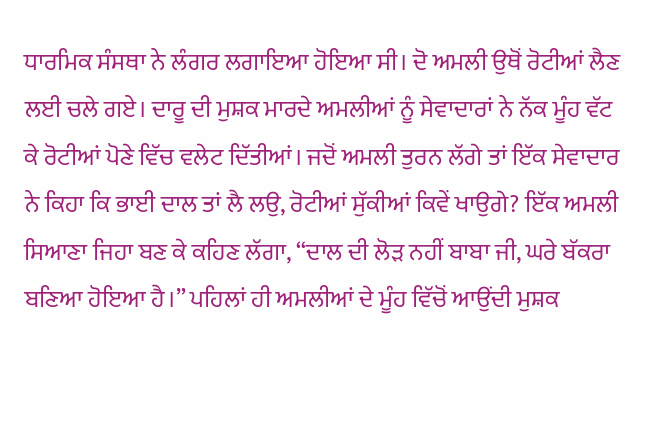ਧਾਰਮਿਕ ਸੰਸਥਾ ਨੇ ਲੰਗਰ ਲਗਾਇਆ ਹੋਇਆ ਸੀ। ਦੋ ਅਮਲੀ ਉਥੋਂ ਰੋਟੀਆਂ ਲੈਣ ਲਈ ਚਲੇ ਗਏ। ਦਾਰੂ ਦੀ ਮੁਸ਼ਕ ਮਾਰਦੇ ਅਮਲੀਆਂ ਨੂੰ ਸੇਵਾਦਾਰਾਂ ਨੇ ਨੱਕ ਮੂੰਹ ਵੱਟ ਕੇ ਰੋਟੀਆਂ ਪੋਣੇ ਵਿੱਚ ਵਲੇਟ ਦਿੱਤੀਆਂ। ਜਦੋਂ ਅਮਲੀ ਤੁਰਨ ਲੱਗੇ ਤਾਂ ਇੱਕ ਸੇਵਾਦਾਰ ਨੇ ਕਿਹਾ ਕਿ ਭਾਈ ਦਾਲ ਤਾਂ ਲੈ ਲਉ, ਰੋਟੀਆਂ ਸੁੱਕੀਆਂ ਕਿਵੇਂ ਖਾਉਗੇ? ਇੱਕ ਅਮਲੀ ਸਿਆਣਾ ਜਿਹਾ ਬਣ ਕੇ ਕਹਿਣ ਲੱਗਾ, “ਦਾਲ ਦੀ ਲੋੜ ਨਹੀਂ ਬਾਬਾ ਜੀ, ਘਰੇ ਬੱਕਰਾ ਬਣਿਆ ਹੋਇਆ ਹੈ।” ਪਹਿਲਾਂ ਹੀ ਅਮਲੀਆਂ ਦੇ ਮੂੰਹ ਵਿੱਚੋਂ ਆਉਂਦੀ ਮੁਸ਼ਕ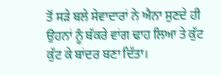ਤੋਂ ਸੜੇ ਬਲੇ ਸੇਵਾਦਾਰਾਂ ਨੇ ਐਨਾ ਸੁਣਦੇ ਹੀ ਉਹਨਾਂ ਨੂੰ ਬੱਕਰੇ ਵਾਂਗ ਢਾਹ ਲਿਆ ਤੇ ਕੁੱਟ ਕੁੱਟ ਕੇ ਬਾਂਦਰ ਬਣਾ ਦਿੱਤਾ।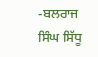-ਬਲਰਾਜ ਸਿੰਘ ਸਿੱਧੂ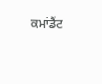ਕਮਾਂਡੈਂਟ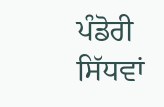ਪੰਡੋਰੀ ਸਿੱਧਵਾਂ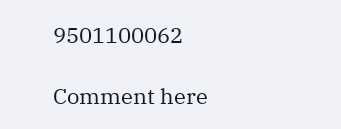9501100062

Comment here